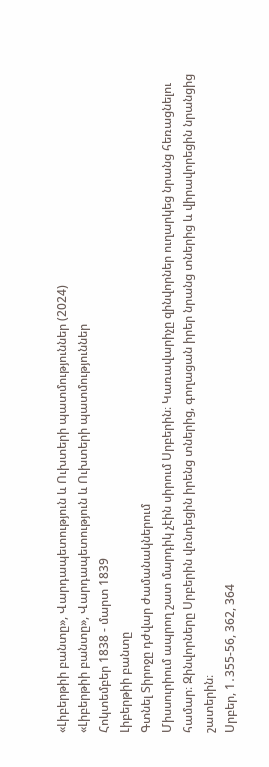«Լիբերթիի բանտը», Վարդապետություն և Ուխտերի պատմություններ (2024)
«Լիբերթիի բանտը», Վարդապետություն և Ուխտերի պատմություններ
Հոկտեմբեր 1838 - մարտ 1839
Լիբերթիի բանտը
Գտնել Տիրոջը դժվար ժամանակներում
Միսսուրիում ապրող շատ մարդիկ չէին սիրում Սրբերին։ Կառավարիչը զինվորներ ուղարկեց նրանց հեռացնելու համար։ Զինվորները Սրբերին վռնդեցին իրենց տներից, գողացան իրեր նրանց տներից և վիրավորեցին նրանցից շատերին։
Սրբեր, 1․355-56, 362, 364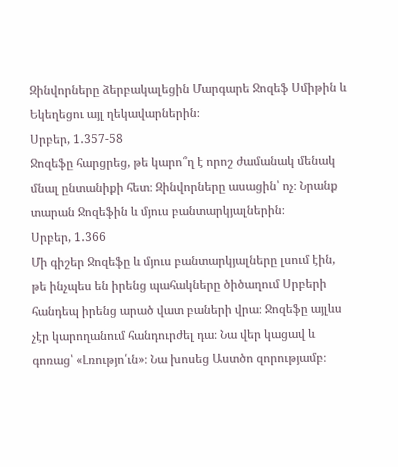Զինվորները ձերբակալեցին Մարգարե Ջոզեֆ Սմիթին և Եկեղեցու այլ ղեկավարներին։
Սրբեր, 1․357-58
Ջոզեֆը հարցրեց, թե կարո՞ղ է որոշ ժամանակ մենակ մնալ ընտանիքի հետ։ Զինվորները ասացին՝ ոչ։ Նրանք տարան Ջոզեֆին և մյուս բանտարկյալներին։
Սրբեր, 1․366
Մի գիշեր Ջոզեֆը և մյուս բանտարկյալները լսում էին, թե ինչպես են իրենց պահակները ծիծաղում Սրբերի հանդեպ իրենց արած վատ բաների վրա։ Ջոզեֆը այլևս չէր կարողանում հանդուրժել դա։ Նա վեր կացավ և գոռաց՝ «Լռությո՛ւն»։ Նա խոսեց Աստծո զորությամբ։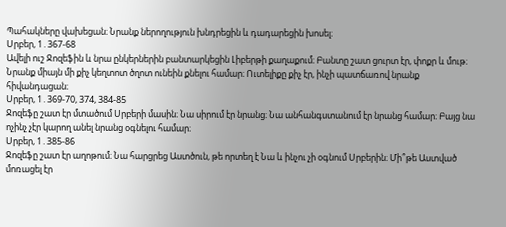Պահակները վախեցան։ Նրանք ներողություն խնդրեցին և դադարեցին խոսել։
Սրբեր, 1․367-68
Ավելի ուշ Ջոզեֆին և նրա ընկերներին բանտարկեցին Լիբերթի քաղաքում։ Բանտը շատ ցուրտ էր, փոքր և մութ։ Նրանք միայն մի քիչ կեղտոտ ծղոտ ունեին քնելու համար։ Ուտելիքը քիչ էր, ինչի պատճառով նրանք հիվանդացան։
Սրբեր, 1․369-70, 374, 384-85
Ջոզեֆը շատ էր մտածում Սրբերի մասին։ Նա սիրում էր նրանց։ Նա անհանգստանում էր նրանց համար։ Բայց նա ոչինչ չէր կարող անել նրանց օգնելու համար։
Սրբեր, 1․385-86
Ջոզեֆը շատ էր աղոթում։ Նա հարցրեց Աստծուն, թե որտեղ է Նա և ինչու չի օգնում Սրբերին։ Մի՞թե Աստված մոռացել էր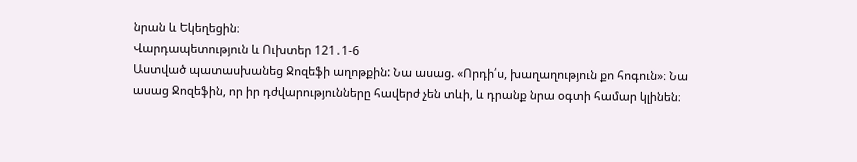նրան և Եկեղեցին։
Վարդապետություն և Ուխտեր 121․1-6
Աստված պատասխանեց Ջոզեֆի աղոթքին: Նա ասաց. «Որդի՛ս, խաղաղություն քո հոգուն»։ Նա ասաց Ջոզեֆին, որ իր դժվարությունները հավերժ չեն տևի, և դրանք նրա օգտի համար կլինեն։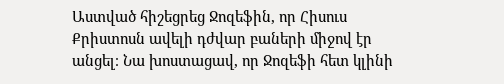Աստված հիշեցրեց Ջոզեֆին, որ Հիսուս Քրիստոսն ավելի դժվար բաների միջով էր անցել։ Նա խոստացավ, որ Ջոզեֆի հետ կլինի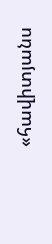«հավիտյանս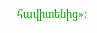հավիտենից»։